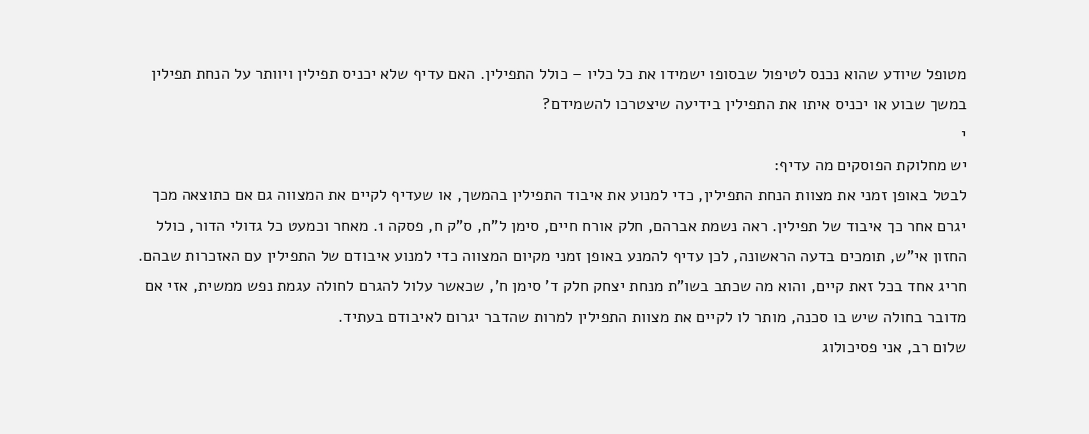מטופל שיודע שהוא נכנס לטיפול שבסופו ישמידו את כל כליו – כולל התפילין. האם עדיף שלא יכניס תפילין ויוותר על הנחת תפילין במשך שבוע או יכניס איתו את התפילין בידיעה שיצטרכו להשמידם?
י
יש מחלוקת הפוסקים מה עדיף:
לבטל באופן זמני את מצוות הנחת התפילין, כדי למנוע את איבוד התפילין בהמשך, או שעדיף לקיים את המצווה גם אם כתוצאה מכך יגרם אחר כך איבוד של תפילין. ראה נשמת אברהם, חלק אורח חיים, סימן ל"ח, ס"ק ח, פסקה 1. מאחר וכמעט כל גדולי הדור, כולל החזון אי"ש, תומכים בדעה הראשונה, לכן עדיף להמנע באופן זמני מקיום המצווה כדי למנוע איבודם של התפילין עם האזכרות שבהם.
חריג אחד בכל זאת קיים, והוא מה שכתב בשו"ת מנחת יצחק חלק ד' סימן ח', שכאשר עלול להגרם לחולה עגמת נפש ממשית, אזי אם מדובר בחולה שיש בו סכנה, מותר לו לקיים את מצוות התפילין למרות שהדבר יגרום לאיבודם בעתיד.
שלום רב, אני פסיכולוג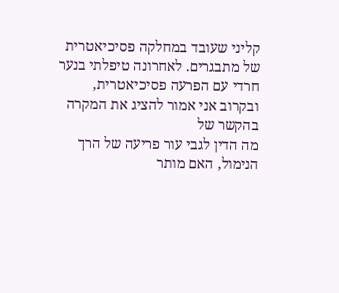קליני שעובד במחלקה פסיכיאטרית של מתבגרים. לאחרונה טיפלתי בנער חרדי עם הפרעה פסיכיאטרית, ובקרוב אני אמור להציג את המקרה בהקשר של
מה הדין לגבי עור פריעה של הרך הנימול, האם מותר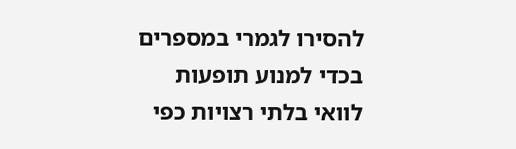להסירו לגמרי במספרים בכדי למנוע תופעות לוואי בלתי רצויות כפי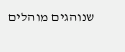שנוהגים מוהלים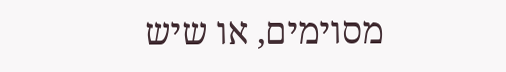מסוימים, או שיש